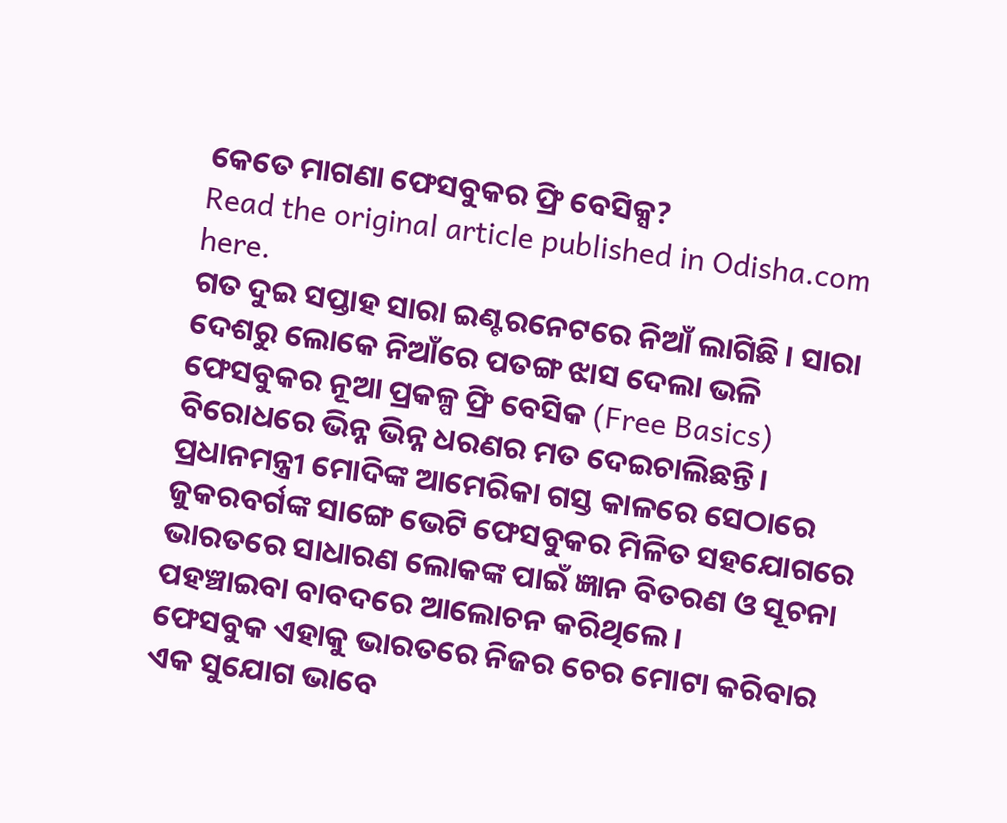କେତେ ମାଗଣା ଫେସବୁକର ଫ୍ରି ବେସିକ୍ସ?
Read the original article published in Odisha.com here.
ଗତ ଦୁଇ ସପ୍ତାହ ସାରା ଇଣ୍ଟରନେଟରେ ନିଆଁ ଲାଗିଛି । ସାରା ଦେଶରୁ ଲୋକେ ନିଆଁରେ ପତଙ୍ଗ ଝାସ ଦେଲା ଭଳି ଫେସବୁକର ନୂଆ ପ୍ରକଳ୍ପ ଫ୍ରି ବେସିକ (Free Basics) ବିରୋଧରେ ଭିନ୍ନ ଭିନ୍ନ ଧରଣର ମତ ଦେଇଚାଲିଛନ୍ତି।
ପ୍ରଧାନମନ୍ତ୍ରୀ ମୋଦିଙ୍କ ଆମେରିକା ଗସ୍ତ କାଳରେ ସେଠାରେ ଜୁକରବର୍ଗଙ୍କ ସାଙ୍ଗେ ଭେଟି ଫେସବୁକର ମିଳିତ ସହଯୋଗରେ ଭାରତରେ ସାଧାରଣ ଲୋକଙ୍କ ପାଇଁ ଜ୍ଞାନ ବିତରଣ ଓ ସୂଚନା ପହଞ୍ଚାଇବା ବାବଦରେ ଆଲୋଚନ କରିଥିଲେ।
ଫେସବୁକ ଏହାକୁ ଭାରତରେ ନିଜର ଚେର ମୋଟା କରିବାର ଏକ ସୁଯୋଗ ଭାବେ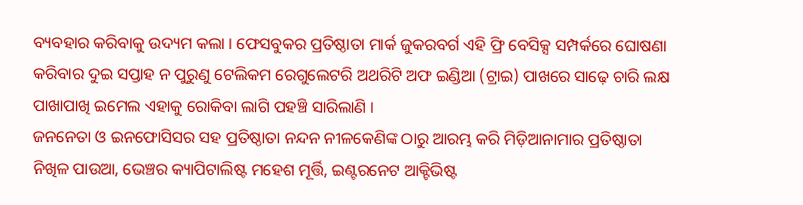ବ୍ୟବହାର କରିବାକୁ ଉଦ୍ୟମ କଲା । ଫେସବୁକର ପ୍ରତିଷ୍ଠାତା ମାର୍କ ଜୁକରବର୍ଗ ଏହି ଫ୍ରି ବେସିକ୍ସ ସମ୍ପର୍କରେ ଘୋଷଣା କରିବାର ଦୁଇ ସପ୍ତାହ ନ ପୁରୁଣୁ ଟେଲିକମ ରେଗୁଲେଟରି ଅଥରିଟି ଅଫ ଇଣ୍ଡିଆ (ଟ୍ରାଇ) ପାଖରେ ସାଢ଼େ ଚାରି ଲକ୍ଷ ପାଖାପାଖି ଇମେଲ ଏହାକୁ ରୋକିବା ଲାଗି ପହଞ୍ଚି ସାରିଲାଣି ।
ଜନନେତା ଓ ଇନଫୋସିସର ସହ ପ୍ରତିଷ୍ଠାତା ନନ୍ଦନ ନୀଳକେଣିଙ୍କ ଠାରୁ ଆରମ୍ଭ କରି ମିଡ଼ିଆନାମାର ପ୍ରତିଷ୍ଠାତା ନିଖିଳ ପାଉଆ, ଭେଞ୍ଚର କ୍ୟାପିଟାଲିଷ୍ଟ ମହେଶ ମୂର୍ତ୍ତି, ଇଣ୍ଟରନେଟ ଆକ୍ଟିଭିଷ୍ଟ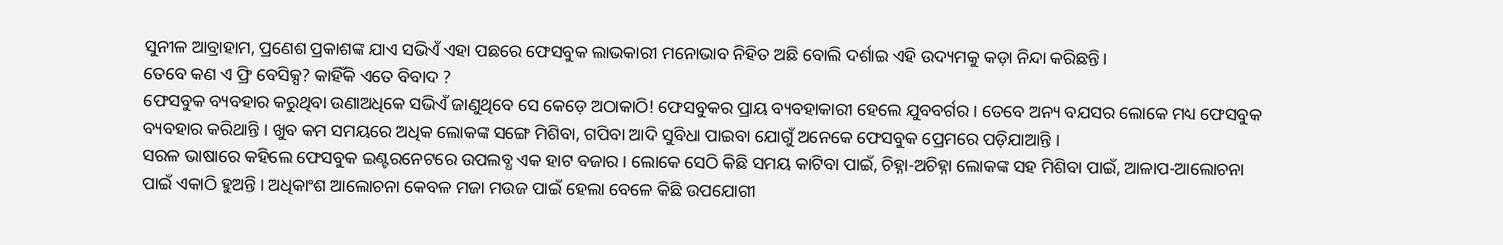ସୁନୀଳ ଆବ୍ରାହାମ, ପ୍ରଣେଶ ପ୍ରକାଶଙ୍କ ଯାଏ ସଭିଏଁ ଏହା ପଛରେ ଫେସବୁକ ଲାଭକାରୀ ମନୋଭାବ ନିହିତ ଅଛି ବୋଲି ଦର୍ଶାଇ ଏହି ଉଦ୍ୟମକୁ କଡ଼ା ନିନ୍ଦା କରିଛନ୍ତି।
ତେବେ କଣ ଏ ଫ୍ରି ବେସିକ୍ସ? କାହିଁକି ଏତେ ବିବାଦ ?
ଫେସବୁକ ବ୍ୟବହାର କରୁଥିବା ଉଣାଅଧିକେ ସଭିଏଁ ଜାଣୁଥିବେ ସେ କେଡ଼େ ଅଠାକାଠି! ଫେସବୁକର ପ୍ରାୟ ବ୍ୟବହାକାରୀ ହେଲେ ଯୁବବର୍ଗର । ତେବେ ଅନ୍ୟ ବଯସର ଲୋକେ ମଧ୍ୟ ଫେସବୁକ ବ୍ୟବହାର କରିଥାନ୍ତି । ଖୁବ କମ ସମୟରେ ଅଧିକ ଲୋକଙ୍କ ସଙ୍ଗେ ମିଶିବା, ଗପିବା ଆଦି ସୁବିଧା ପାଇବା ଯୋଗୁଁ ଅନେକେ ଫେସବୁକ ପ୍ରେମରେ ପଡ଼ିଯାଆନ୍ତି ।
ସରଳ ଭାଷାରେ କହିଲେ ଫେସବୁକ ଇଣ୍ଟରନେଟରେ ଉପଲବ୍ଧ ଏକ ହାଟ ବଜାର । ଲୋକେ ସେଠି କିଛି ସମୟ କାଟିବା ପାଇଁ, ଚିହ୍ନା-ଅଚିହ୍ନା ଲୋକଙ୍କ ସହ ମିଶିବା ପାଇଁ, ଆଳାପ-ଆଲୋଚନା ପାଇଁ ଏକାଠି ହୁଅନ୍ତି । ଅଧିକାଂଶ ଆଲୋଚନା କେବଳ ମଜା ମଉଜ ପାଇଁ ହେଲା ବେଳେ କିଛି ଉପଯୋଗୀ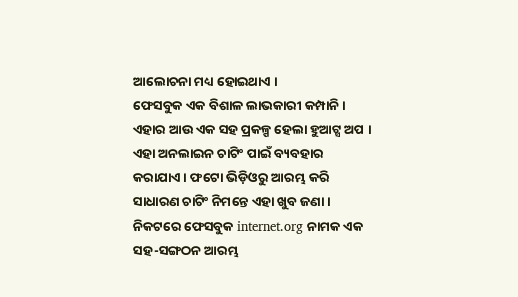ଆଲୋଚନା ମଧ୍ୟ ହୋଇଥାଏ ।
ଫେସବୁକ ଏକ ବିଶାଳ ଲାଭକାରୀ କମ୍ପାନି । ଏହାର ଆଉ ଏକ ସହ ପ୍ରକଳ୍ପ ହେଲା ହୁଆଟ୍ସ ଅପ । ଏହା ଅନଲାଇନ ଚାଟିଂ ପାଇଁ ବ୍ୟବହାର କରାଯାଏ । ଫଟୋ ଭିଡ଼ିଓରୁ ଆରମ୍ଭ କରି ସାଧାରଣ ଚାଟିଂ ନିମନ୍ତେ ଏହା ଖୁବ ଜଣା । ନିକଟରେ ଫେସବୁକ internet.org ନାମକ ଏକ ସହ-ସଙ୍ଗଠନ ଆରମ୍ଭ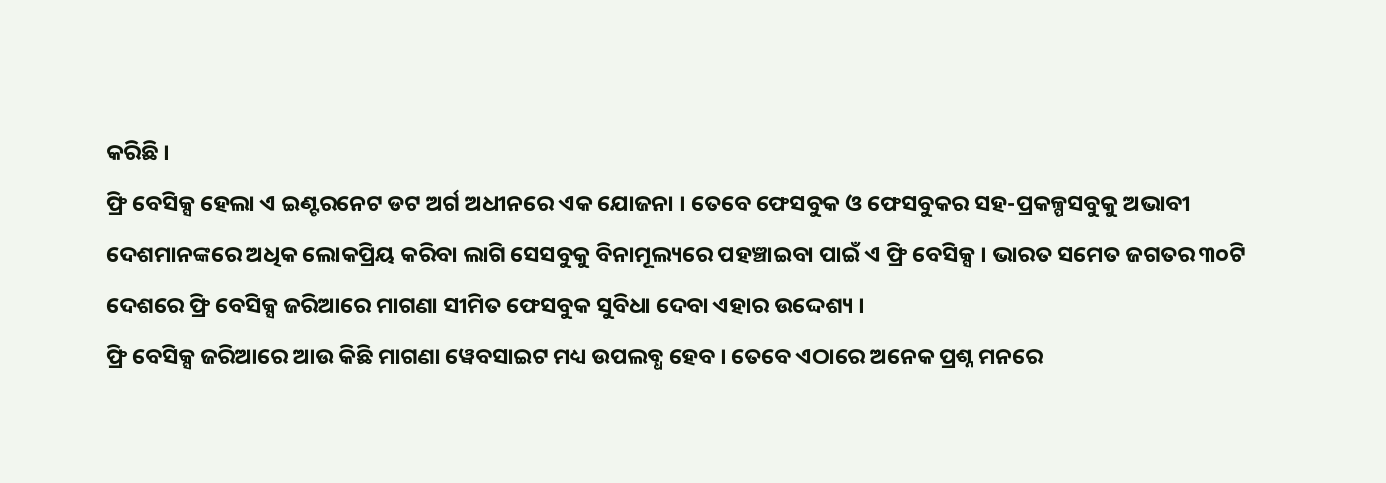କରିଛି ।
ଫ୍ରି ବେସିକ୍ସ ହେଲା ଏ ଇଣ୍ଟରନେଟ ଡଟ ଅର୍ଗ ଅଧୀନରେ ଏକ ଯୋଜନା । ତେବେ ଫେସବୁକ ଓ ଫେସବୁକର ସହ-ପ୍ରକଳ୍ପସବୁକୁ ଅଭାବୀ ଦେଶମାନଙ୍କରେ ଅଧିକ ଲୋକପ୍ରିୟ କରିବା ଲାଗି ସେସବୁକୁ ବିନାମୂଲ୍ୟରେ ପହଞ୍ଚାଇବା ପାଇଁ ଏ ଫ୍ରି ବେସିକ୍ସ । ଭାରତ ସମେତ ଜଗତର ୩୦ଟି ଦେଶରେ ଫ୍ରି ବେସିକ୍ସ ଜରିଆରେ ମାଗଣା ସୀମିତ ଫେସବୁକ ସୁବିଧା ଦେବା ଏହାର ଉଦ୍ଦେଶ୍ୟ ।
ଫ୍ରି ବେସିକ୍ସ ଜରିଆରେ ଆଉ କିଛି ମାଗଣା ୱେବସାଇଟ ମଧ୍ୟ ଉପଲବ୍ଧ ହେବ । ତେବେ ଏଠାରେ ଅନେକ ପ୍ରଶ୍ନ ମନରେ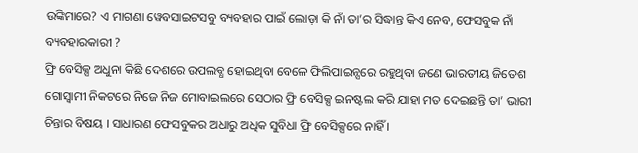ଉଙ୍କିମାରେ? ଏ ମାଗଣା ୱେବସାଇଟସବୁ ବ୍ୟବହାର ପାଇଁ ଲୋଡ଼ା କି ନାଁ ତା’ର ସିଦ୍ଧାନ୍ତ କିଏ ନେବ, ଫେସବୁକ ନାଁ ବ୍ୟବହାରକାରୀ ?
ଫ୍ରି ବେସିକ୍ସ ଅଧୁନା କିଛି ଦେଶରେ ଉପଲବ୍ଧ ହୋଇଥିବା ବେଳେ ଫିଲିପାଇନ୍ସରେ ରହୁଥିବା ଜଣେ ଭାରତୀୟ ଜିତେଶ ଗୋସ୍ୱାମୀ ନିକଟରେ ନିଜେ ନିଜ ମୋବାଇଲରେ ସେଠାର ଫ୍ରି ବେସିକ୍ସ ଇନଷ୍ଟଲ କରି ଯାହା ମତ ଦେଇଛନ୍ତି ତା’ ଭାରୀ ଚିନ୍ତାର ବିଷୟ । ସାଧାରଣ ଫେସବୁକର ଅଧାରୁ ଅଧିକ ସୁବିଧା ଫ୍ରି ବେସିକ୍ସରେ ନାହିଁ ।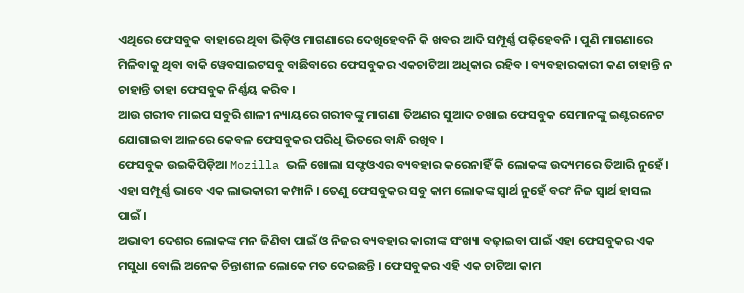ଏଥିରେ ଫେସବୁକ ବାହାରେ ଥିବା ଭିଡ଼ିଓ ମାଗଣାରେ ଦେଖିହେବନି କି ଖବର ଆଦି ସମ୍ପୂର୍ଣ୍ଣ ପଢ଼ିହେବନି । ପୁଣି ମାଗଣାରେ ମିଳିବାକୁ ଥିବା ବାକି ୱେବସାଇଟସବୁ ବାଛିବାରେ ଫେସବୁକର ଏକଚାଟିଆ ଅଧିକାର ରହିବ । ବ୍ୟବହାରକାରୀ କଣ ଚାହାନ୍ତି ନ ଚାହାନ୍ତି ତାହା ଫେସବୁକ ନିର୍ଣ୍ଣୟ କରିବ ।
ଆଉ ଗରୀବ ମାଇପ ସବୁରି ଶାଳୀ ନ୍ୟାୟରେ ଗରୀବଙ୍କୁ ମାଗଣା ତିଅଣର ସୁଆଦ ଚଖାଇ ଫେସବୁକ ସେମାନଙ୍କୁ ଇଣ୍ଟରନେଟ ଯୋଗାଇବା ଆଳରେ କେବଳ ଫେସବୁକର ପରିଧି ଭିତରେ ବାନ୍ଧି ରଖିବ ।
ଫେସବୁକ ଉଇକିପିଡ଼ିଆ Mozilla ଭଳି ଖୋଲା ସଫ୍ଟଓଏର ବ୍ୟବହାର କରେନାହିଁ କି ଲୋକଙ୍କ ଉଦ୍ୟମରେ ତିଆରି ନୁହେଁ । ଏହା ସମ୍ପୂର୍ଣ୍ଣ ଭାବେ ଏକ ଲାଭକାରୀ କମ୍ପାନି । ତେଣୁ ଫେସବୁକର ସବୁ କାମ ଲୋକଙ୍କ ସ୍ୱାର୍ଥ ନୁହେଁ ବରଂ ନିଜ ସ୍ୱାର୍ଥ ହାସଲ ପାଇଁ ।
ଅଭାବୀ ଦେଶର ଲୋକଙ୍କ ମନ ଜିଣିବା ପାଇଁ ଓ ନିଜର ବ୍ୟବହାର କାରୀଙ୍କ ସଂଖ୍ୟା ବଢ଼ାଇବା ପାଇଁ ଏହା ଫେସବୁକର ଏକ ମସୁଧା ବୋଲି ଅନେକ ଚିନ୍ତାଶୀଳ ଲୋକେ ମତ ଦେଇଛନ୍ତି । ଫେସବୁକର ଏହି ଏକ ଚାଟିଆ କାମ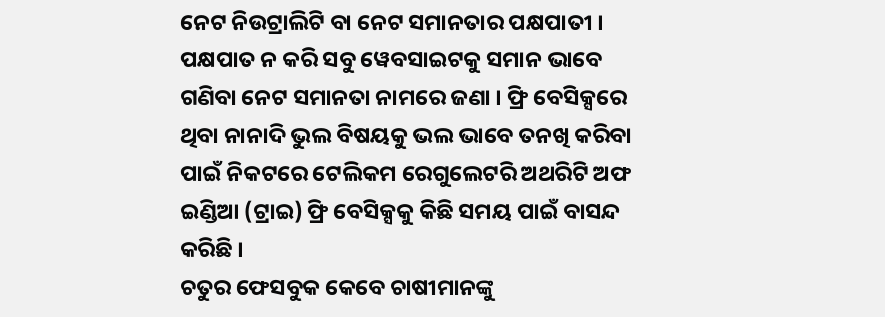ନେଟ ନିଉଟ୍ରାଲିଟି ବା ନେଟ ସମାନତାର ପକ୍ଷପାତୀ ।
ପକ୍ଷପାତ ନ କରି ସବୁ ୱେବସାଇଟକୁ ସମାନ ଭାବେ ଗଣିବା ନେଟ ସମାନତା ନାମରେ ଜଣା । ଫ୍ରି ବେସିକ୍ସରେ ଥିବା ନାନାଦି ଭୁଲ ବିଷୟକୁ ଭଲ ଭାବେ ତନଖି କରିବା ପାଇଁ ନିକଟରେ ଟେଲିକମ ରେଗୁଲେଟରି ଅଥରିଟି ଅଫ ଇଣ୍ଡିଆ (ଟ୍ରାଇ) ଫ୍ରି ବେସିକ୍ସକୁ କିଛି ସମୟ ପାଇଁ ବାସନ୍ଦ କରିଛି ।
ଚତୁର ଫେସବୁକ କେବେ ଚାଷୀମାନଙ୍କୁ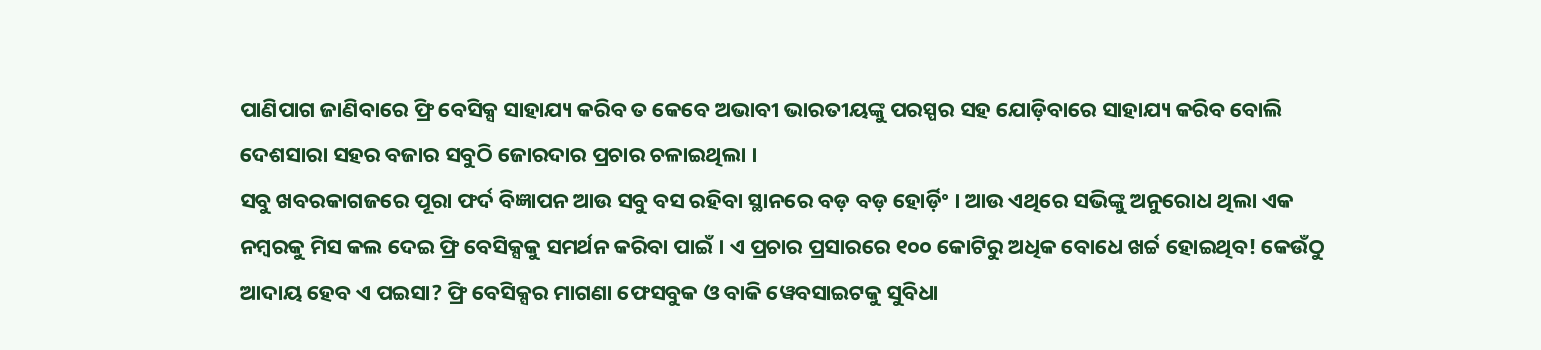ପାଣିପାଗ ଜାଣିବାରେ ଫ୍ରି ବେସିକ୍ସ ସାହାଯ୍ୟ କରିବ ତ କେବେ ଅଭାବୀ ଭାରତୀୟଙ୍କୁ ପରସ୍ପର ସହ ଯୋଡ଼ିବାରେ ସାହାଯ୍ୟ କରିବ ବୋଲି ଦେଶସାରା ସହର ବଜାର ସବୁଠି ଜୋରଦାର ପ୍ରଚାର ଚଳାଇଥିଲା ।
ସବୁ ଖବରକାଗଜରେ ପୂରା ଫର୍ଦ ବିଜ୍ଞାପନ ଆଉ ସବୁ ବସ ରହିବା ସ୍ଥାନରେ ବଡ଼ ବଡ଼ ହୋର୍ଡ଼ିଂ । ଆଉ ଏଥିରେ ସଭିଙ୍କୁ ଅନୁରୋଧ ଥିଲା ଏକ ନମ୍ବରକୁ ମିସ କଲ ଦେଇ ଫ୍ରି ବେସିକ୍ସକୁ ସମର୍ଥନ କରିବା ପାଇଁ । ଏ ପ୍ରଚାର ପ୍ରସାରରେ ୧୦୦ କୋଟିରୁ ଅଧିକ ବୋଧେ ଖର୍ଚ୍ଚ ହୋଇଥିବ! କେଉଁଠୁ ଆଦାୟ ହେବ ଏ ପଇସା? ଫ୍ରି ବେସିକ୍ସର ମାଗଣା ଫେସବୁକ ଓ ବାକି ୱେବସାଇଟକୁ ସୁବିଧା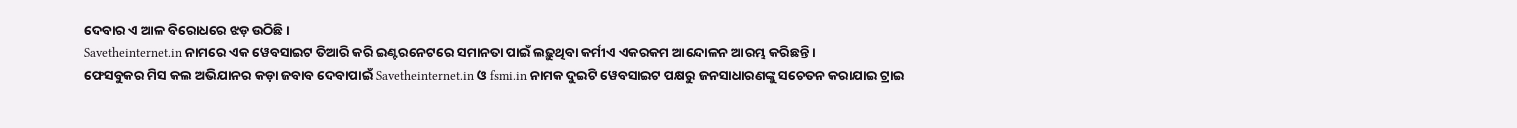ଦେବାର ଏ ଆଳ ବିରୋଧରେ ଝଡ଼ ଉଠିଛି ।
Savetheinternet.in ନାମରେ ଏକ ୱେବସାଇଟ ତିଆରି କରି ଇଣ୍ଟରନେଟରେ ସମାନତା ପାଇଁ ଲଢ଼ୁଥିବା କର୍ମୀଏ ଏକରକମ ଆନ୍ଦୋଳନ ଆରମ୍ଭ କରିଛନ୍ତି ।
ଫେସବୁକର ମିସ କଲ ଅଭିଯାନର କଡ଼ା ଜବାବ ଦେବାପାଇଁ Savetheinternet.in ଓ fsmi.in ନାମକ ଦୁଇଟି ୱେବସାଇଟ ପକ୍ଷରୁ ଜନସାଧାରଣଙ୍କୁ ସଚେତନ କରାଯାଇ ଟ୍ରାଇ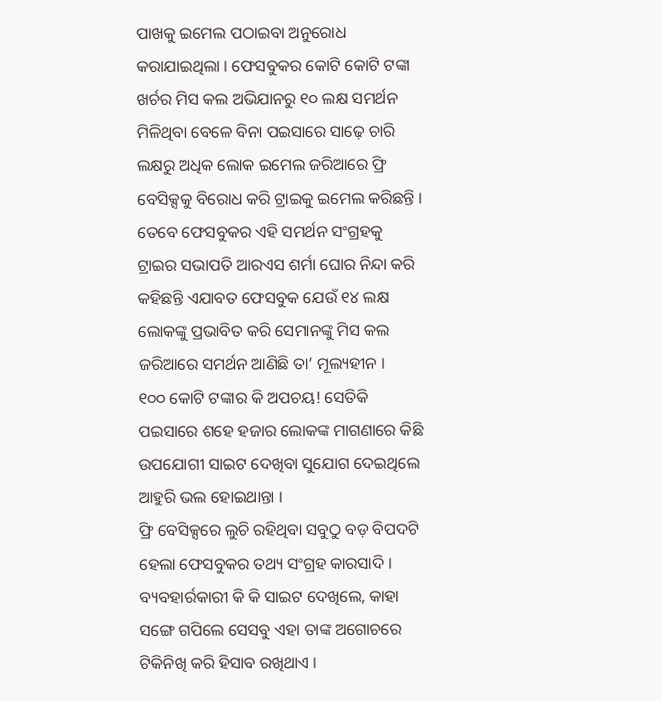ପାଖକୁ ଇମେଲ ପଠାଇବା ଅନୁରୋଧ କରାଯାଇଥିଲା । ଫେସବୁକର କୋଟି କୋଟି ଟଙ୍କା ଖର୍ଚର ମିସ କଲ ଅଭିଯାନରୁ ୧୦ ଲକ୍ଷ ସମର୍ଥନ ମିଳିଥିବା ବେଳେ ବିନା ପଇସାରେ ସାଢ଼େ ଚାରି ଲକ୍ଷରୁ ଅଧିକ ଲୋକ ଇମେଲ ଜରିଆରେ ଫ୍ରି ବେସିକ୍ସକୁ ବିରୋଧ କରି ଟ୍ରାଇକୁ ଇମେଲ କରିଛନ୍ତି ।
ତେବେ ଫେସବୁକର ଏହି ସମର୍ଥନ ସଂଗ୍ରହକୁ ଟ୍ରାଇର ସଭାପତି ଆରଏସ ଶର୍ମା ଘୋର ନିନ୍ଦା କରି କହିଛନ୍ତି ଏଯାବତ ଫେସବୁକ ଯେଉଁ ୧୪ ଲକ୍ଷ ଲୋକଙ୍କୁ ପ୍ରଭାବିତ କରି ସେମାନଙ୍କୁ ମିସ କଲ ଜରିଆରେ ସମର୍ଥନ ଆଣିଛି ତା’ ମୂଲ୍ୟହୀନ ।
୧୦୦ କୋଟି ଟଙ୍କାର କି ଅପଚୟ! ସେତିକି ପଇସାରେ ଶହେ ହଜାର ଲୋକଙ୍କ ମାଗଣାରେ କିଛି ଉପଯୋଗୀ ସାଇଟ ଦେଖିବା ସୁଯୋଗ ଦେଇଥିଲେ ଆହୁରି ଭଲ ହୋଇଥାନ୍ତା ।
ଫ୍ରି ବେସିକ୍ସରେ ଲୁଚି ରହିଥିବା ସବୁଠୁ ବଡ଼ ବିପଦଟି ହେଲା ଫେସବୁକର ତଥ୍ୟ ସଂଗ୍ରହ କାରସାଦି । ବ୍ୟବହାର୍ରକାରୀ କି କି ସାଇଟ ଦେଖିଲେ, କାହା ସଙ୍ଗେ ଗପିଲେ ସେସବୁ ଏହା ତାଙ୍କ ଅଗୋଚରେ ଟିକିନିଖି କରି ହିସାବ ରଖିଥାଏ ।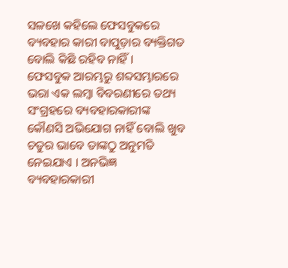ସଳଖେ କହିଲେ ଫେସବୁକରେ ବ୍ୟବହାର କାରୀ ବାପୁଡ଼ାର ବ୍ୟକ୍ତିଗତ ବୋଲି କିଛି ରହିବ ନାହିଁ ।
ଫେସବୁକ ଆରମ୍ଭରୁ ଶବ୍ଦସମ୍ଭାରରେ ଭରା ଏକ ଲମ୍ବା ବିବରଣୀରେ ତଥ୍ୟ ସଂଗ୍ରହରେ ବ୍ୟବହାରକାରୀଙ୍କ କୌଣସି ଅଭିଯୋଗ ନାହିଁ ବୋଲି ଖୁବ ଚତୁର ଭାବେ ତାଙ୍କଠୁ ଅନୁମତି ନେଇଯାଏ । ଅନଭିଜ୍ଞ ବ୍ୟବହାରକାରୀ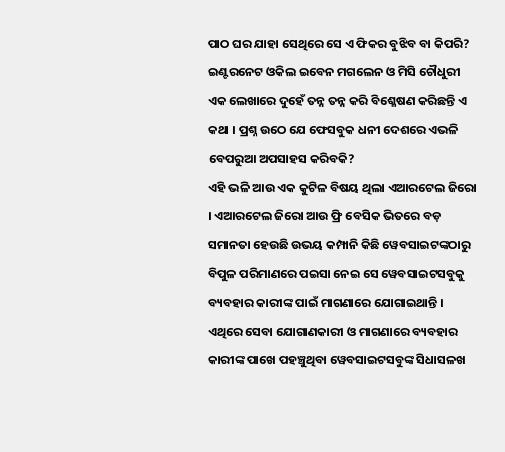ପାଠ ଘର ଯାହା ସେଥିରେ ସେ ଏ ଫିକର ବୁଝିବ ବା କିପରି?
ଇଣ୍ଟରନେଟ ଓକିଲ ଇବେନ ମଗଲେନ ଓ ମିସି ଚୌଧୁରୀ ଏକ ଲେଖାରେ ଦୁହେଁ ତନ୍ନ ତନ୍ନ କରି ବିଶ୍ଳେଷଣ କରିଛନ୍ତି ଏ କଥା । ପ୍ରଶ୍ନ ଉଠେ ଯେ ଫେସବୁକ ଧନୀ ଦେଶରେ ଏଭଳି ବେପରୁଆ ଅପସାହସ କରିବକି?
ଏହି ଭଳି ଆଉ ଏକ କୁଟିଳ ବିଷୟ ଥିଲା ଏଆରଟେଲ ଜିରୋ । ଏଆରଟେଲ ଜିରୋ ଆଉ ଫ୍ରି ବେସିକ ଭିତରେ ବଡ଼ ସମାନତା ହେଉଛି ଉଭୟ କମ୍ପାନି କିଛି ୱେବସାଇଟଙ୍କଠାରୁ ବିପୁଳ ପରିମାଣରେ ପଇସା ନେଇ ସେ ୱେବସାଇଟସବୁକୁ ବ୍ୟବହାର କାରୀଙ୍କ ପାଇଁ ମାଗଣାରେ ଯୋଗାଇଥାନ୍ତି ।
ଏଥିରେ ସେବା ଯୋଗାଣକାରୀ ଓ ମାଗଣାରେ ବ୍ୟବହାର କାରୀଙ୍କ ପାଖେ ପହଞ୍ଚୁଥିବା ୱେବସାଇଟସବୁଙ୍କ ସିଧାସଳଖ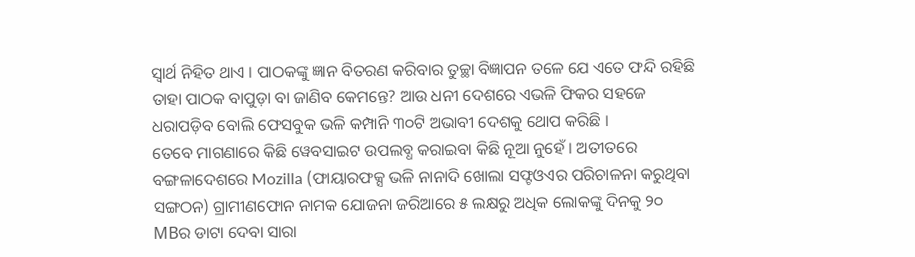ସ୍ୱାର୍ଥ ନିହିତ ଥାଏ । ପାଠକଙ୍କୁ ଜ୍ଞାନ ବିତରଣ କରିବାର ତୁଚ୍ଛା ବିଜ୍ଞାପନ ତଳେ ଯେ ଏତେ ଫନ୍ଦି ରହିଛି ତାହା ପାଠକ ବାପୁଡ଼ା ବା ଜାଣିବ କେମନ୍ତେ? ଆଉ ଧନୀ ଦେଶରେ ଏଭଳି ଫିକର ସହଜେ ଧରାପଡ଼ିବ ବୋଲି ଫେସବୁକ ଭଳି କମ୍ପାନି ୩୦ଟି ଅଭାବୀ ଦେଶକୁ ଥୋପ କରିଛି ।
ତେବେ ମାଗଣାରେ କିଛି ୱେବସାଇଟ ଉପଲବ୍ଧ କରାଇବା କିଛି ନୂଆ ନୁହେଁ । ଅତୀତରେ ବଙ୍ଗଳାଦେଶରେ Mozilla (ଫାୟାରଫକ୍ସ ଭଳି ନାନାଦି ଖୋଲା ସଫ୍ଟଓଏର ପରିଚାଳନା କରୁଥିବା ସଙ୍ଗଠନ) ଗ୍ରାମୀଣଫୋନ ନାମକ ଯୋଜନା ଜରିଆରେ ୫ ଲକ୍ଷରୁ ଅଧିକ ଲୋକଙ୍କୁ ଦିନକୁ ୨୦ MBର ଡାଟା ଦେବା ସାରା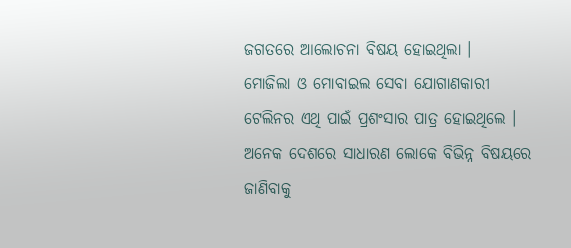ଜଗତରେ ଆଲୋଚନା ବିଷୟ ହୋଇଥିଲା ।
ମୋଜିଲା ଓ ମୋବାଇଲ ସେବା ଯୋଗାଣକାରୀ ଟେଲିନର ଏଥି ପାଇଁ ପ୍ରଶଂସାର ପାତ୍ର ହୋଇଥିଲେ । ଅନେକ ଦେଶରେ ସାଧାରଣ ଲୋକେ ବିଭିନ୍ନ ବିଷୟରେ ଜାଣିବାକୁ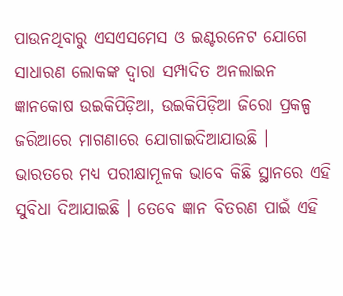ପାଉନଥିବାରୁ ଏସଏସମେସ ଓ ଇଣ୍ଟରନେଟ ଯୋଗେ ସାଧାରଣ ଲୋକଙ୍କ ଦ୍ୱାରା ସମ୍ପାଦିତ ଅନଲାଇନ ଜ୍ଞାନକୋଷ ଉଇକିପିଡ଼ିଆ, ଉଇକିପିଡ଼ିଆ ଜିରୋ ପ୍ରକଳ୍ପ ଜରିଆରେ ମାଗଣାରେ ଯୋଗାଇଦିଆଯାଉଛି ।
ଭାରତରେ ମଧ୍ୟ ପରୀକ୍ଷାମୂଳକ ଭାବେ କିଛି ସ୍ଥାନରେ ଏହି ସୁବିଧା ଦିଆଯାଇଛି । ତେବେ ଜ୍ଞାନ ବିତରଣ ପାଇଁ ଏହି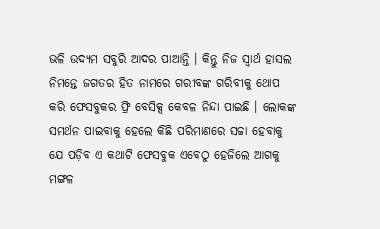ଭଳି ଉଦ୍ୟମ ସବୁରି ଆଦର ପାଆନ୍ତି । କିନ୍ତୁ ନିଜ ସ୍ୱାର୍ଥ ହାସଲ ନିମନ୍ତେ ଜଗତର ହିତ ନାମରେ ଗରୀବଙ୍କ ଗରିବୀକୁ ଥୋପ କରି ଫେସବୁକର ଫ୍ରି ବେସିକ୍ସ କେବଳ ନିନ୍ଦା ପାଇଛି । ଲୋକଙ୍କ ସମର୍ଥନ ପାଇବାକୁ ହେଲେ କିଛି ପରିମାଣରେ ସଚ୍ଚା ହେବାକୁ ଯେ ପଡ଼ିବ ଏ କଥାଟି ଫେସବୁକ ଏବେଠୁ ହେଜିଲେ ଆଗକୁ ମଙ୍ଗଳ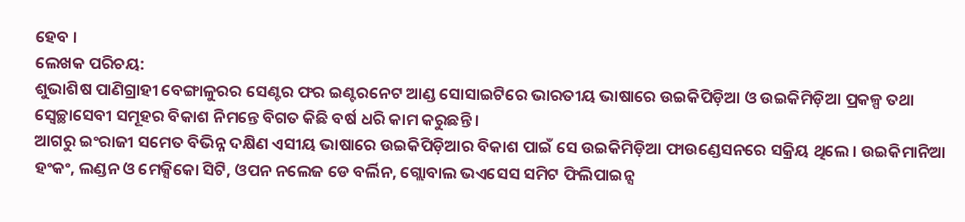ହେବ ।
ଲେଖକ ପରିଚୟ:
ଶୁଭାଶିଷ ପାଣିଗ୍ରାହୀ ବେଙ୍ଗାଳୁରର ସେଣ୍ଟର ଫର ଇଣ୍ଟରନେଟ ଆଣ୍ଡ ସୋସାଇଟିରେ ଭାରତୀୟ ଭାଷାରେ ଉଇକିପିଡ଼ିଆ ଓ ଉଇକିମିଡ଼ିଆ ପ୍ରକଳ୍ପ ତଥା ସ୍ୱେଚ୍ଛାସେବୀ ସମୂହର ବିକାଶ ନିମନ୍ତେ ବିଗତ କିଛି ବର୍ଷ ଧରି କାମ କରୁଛନ୍ତି ।
ଆଗରୁ ଇଂରାଜୀ ସମେତ ବିଭିନ୍ନ ଦକ୍ଷିଣ ଏସୀୟ ଭାଷାରେ ଉଇକିପିଡ଼ିଆର ବିକାଶ ପାଇଁ ସେ ଉଇକିମିଡ଼ିଆ ଫାଉଣ୍ଡେସନରେ ସକ୍ରିୟ ଥିଲେ । ଉଇକିମାନିଆ ହଂକଂ, ଲଣ୍ଡନ ଓ ମେକ୍ସିକୋ ସିଟି, ଓପନ ନଲେଜ ଡେ ବର୍ଲିନ, ଗ୍ଲୋବାଲ ଭଏସେସ ସମିଟ ଫିଲିପାଇନ୍ସ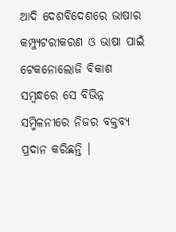ଆଦି ଦେଶବିଦେଶରେ ଭାଷାର କମ୍ପ୍ୟୁଟରୀକରଣ ଓ ଭାଷା ପାଇଁ ଟେକନୋଲୋଜି ବିକାଶ ସମ୍ବନ୍ଧରେ ସେ ବିଭିନ୍ନ ସମ୍ମିଳନୀରେ ନିଜର ବକ୍ତବ୍ୟ ପ୍ରଦାନ କରିଛନ୍ତି ।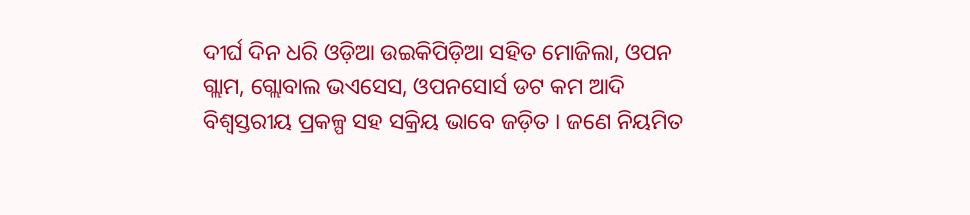ଦୀର୍ଘ ଦିନ ଧରି ଓଡ଼ିଆ ଉଇକିପିଡ଼ିଆ ସହିତ ମୋଜିଲା, ଓପନ ଗ୍ଲାମ, ଗ୍ଲୋବାଲ ଭଏସେସ, ଓପନସୋର୍ସ ଡଟ କମ ଆଦି ବିଶ୍ୱସ୍ତରୀୟ ପ୍ରକଳ୍ପ ସହ ସକ୍ରିୟ ଭାବେ ଜଡ଼ିତ । ଜଣେ ନିୟମିତ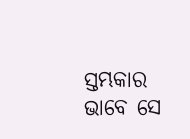ସ୍ତମ୍ଭକାର ଭାବେ ସେ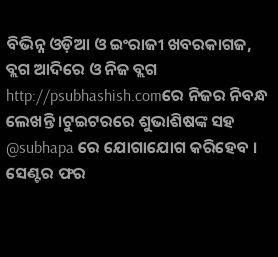ବିଭିନ୍ନ ଓଡ଼ିଆ ଓ ଇଂରାଜୀ ଖବରକାଗଜ, ବ୍ଲଗ ଆଦିରେ ଓ ନିଜ ବ୍ଲଗ http://psubhashish.comରେ ନିଜର ନିବନ୍ଧ ଲେଖନ୍ତି ।ଟୁଇଟରରେ ଶୁଭାଶିଷଙ୍କ ସହ @subhapa ରେ ଯୋଗାଯୋଗ କରିହେବ ।
ସେଣ୍ଟର ଫର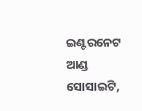ଇଣ୍ଟରନେଟ ଆଣ୍ଡ ସୋସାଇଟି,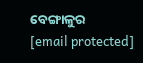ବେଙ୍ଗାଳୁର
[email protected]